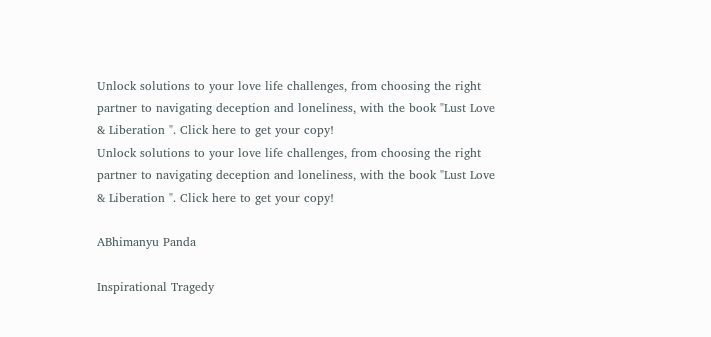Unlock solutions to your love life challenges, from choosing the right partner to navigating deception and loneliness, with the book "Lust Love & Liberation ". Click here to get your copy!
Unlock solutions to your love life challenges, from choosing the right partner to navigating deception and loneliness, with the book "Lust Love & Liberation ". Click here to get your copy!

ABhimanyu Panda

Inspirational Tragedy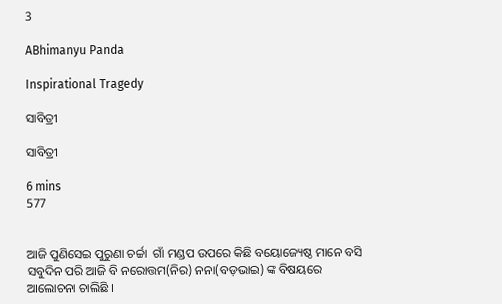3

ABhimanyu Panda

Inspirational Tragedy

ସାବିତ୍ରୀ

ସାବିତ୍ରୀ

6 mins
577


ଆଜି ପୁଣିସେଇ ପୁରୁଣା ଚର୍ଚ୍ଚା  ଗାଁ ମଣ୍ଡପ ଉପରେ କିଛି ବୟୋଜ୍ୟେଷ୍ଠ ମାନେ ବସି ସବୁଦିନ ପରି ଆଜି ବି ନରୋତ୍ତମ(ନିର) ନନା(ବଡ଼ଭାଇ) ଙ୍କ ବିଷୟରେ ଆଲୋଚନା ଚାଲିଛି ।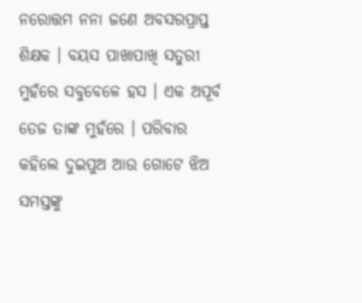ନରୋତ୍ତମ ନନା ଜଣେ ଅବସରପ୍ରାପ୍ତ ଶିକ୍ଷକ । ବୟସ ପାଖାପାଖି ସତୁରୀ ମୁହଁରେ ସବୁବେଳେ ହସ । ଏକ ଅପୂର୍ବ ତେଜ ତାଙ୍କ ମୁହଁରେ । ପରିବାର କହିଲେ ଦୁଇପୁଅ ଆଉ ଗୋଟେ ଝିଅ ସମସ୍ତଙ୍କୁ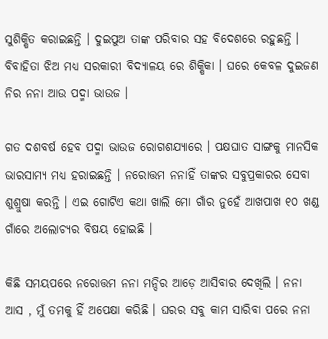ସୁଶିକ୍ଷିତ କରାଇଛନ୍ତି । ଦୁଇପୁଅ ତାଙ୍କ ପରିବାର ସହ ବିଦେଶରେ ରହୁଛନ୍ତି । ବିବାହିତା ଝିଅ ମଧ୍ୟ ସରକାରୀ ବିଦ୍ୟାଳୟ ରେ ଶିକ୍ଷିକା । ଘରେ କେବଳ ଦୁଇଜଣ ନିର ନନା ଆଉ ପଦ୍ମା ଭାଉଜ ।

ଗତ ଦଶବର୍ଷ ହେବ ପଦ୍ମା ଭାଉଜ ରୋଗଶଯ୍ୟାରେ । ପକ୍ଷଘାତ ସାଙ୍ଗକୁ ମାନସିକ ଭାରସାମ୍ୟ ମଧ୍ୟ ହରାଇଛନ୍ତି । ନରୋତ୍ତମ ନନାହିଁ ତାଙ୍କର ସବୁପ୍ରକାରର ସେବା ଶୁଶ୍ରୁଷା କରନ୍ତି । ଏଇ ଗୋଟିଏ କଥା ଖାଲି ମୋ ଗାଁର ନୁହେଁ ଆଖପାଖ ୧୦ ଖଣ୍ଡ ଗାଁରେ ଅଲୋଚ୍ୟର ବିଷୟ ହୋଇଛି ।

କିଛି ସମୟପରେ ନରୋତ୍ତମ ନନା ମନ୍ଦିର ଆଡ଼େ ଆସିବାର ଦେଖିଲି । ନନା ଆସ , ମୁଁ ତମକୁ ହିଁ ଅପେକ୍ଷା କରିଛି । ଘରର ସବୁ କାମ ସାରିବା ପରେ ନନା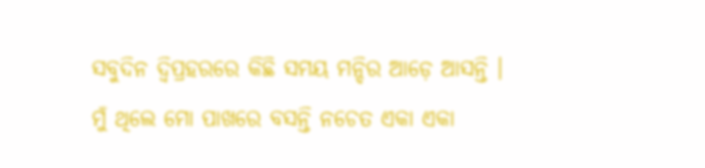ସବୁଦିନ ଦ୍ବିପ୍ରହରରେ କିଛି ସମୟ ମନ୍ଦିର ଆଡ଼େ ଆସନ୍ତି । ମୁଁ ଥିଲେ ମୋ ପାଖରେ ବସନ୍ତି ନଚେତ ଏକା ଏକା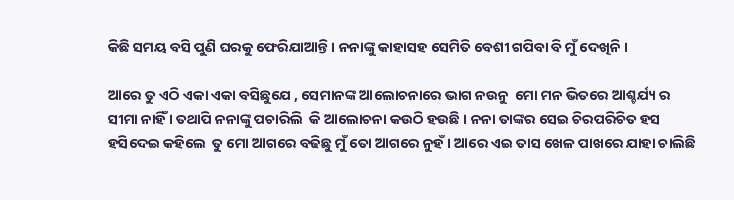କିଛି ସମୟ ବସି ପୁଣି ଘରକୁ ଫେରିଯାଆନ୍ତି । ନନାଙ୍କୁ କାହାସହ ସେମିତି ବେଶୀ ଗପିବା ବି ମୁଁ ଦେଖିନି ।

ଆରେ ତୁ ଏଠି ଏକା ଏକା ବସିଛୁଯେ , ସେମାନଙ୍କ ଆଲୋଚନାରେ ଭାଗ ନଉନୁ  ମୋ ମନ ଭିତରେ ଆଶ୍ଚର୍ଯ୍ୟ ର ସୀମା ନାହିଁ । ତଥାପି ନନାଙ୍କୁ ପଚାରିଲି  କି ଆଲୋଚନା କଉଠି ହଉଛି । ନନା ତାଙ୍କର ସେଇ ଚିରପରିଚିତ ହସ ହସିଦେଇ କହିଲେ  ତୁ ମୋ ଆଗରେ ବଢିଛୁ ମୁଁ ତୋ ଆଗରେ ନୁହଁ । ଆରେ ଏଇ ତାସ ଖେଳ ପାଖରେ ଯାହା ଚାଲିଛି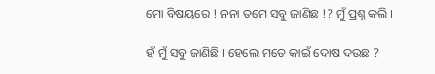ମୋ ବିଷୟରେ ! ନନା ତମେ ସବୁ ଜାଣିଛ !? ମୁଁ ପ୍ରଶ୍ନ କଲି ।

ହଁ ମୁଁ ସବୁ ଜାଣିଛି । ହେଲେ ମତେ କାଇଁ ଦୋଷ ଦଉଛ ?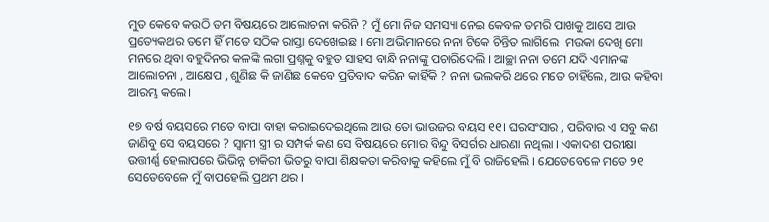ମୁତ କେବେ କଉଠି ତମ ବିଷୟରେ ଆଲୋଚନା କରିନି ? ମୁଁ ମୋ ନିଜ ସମସ୍ୟା ନେଇ କେବଳ ତମରି ପାଖକୁ ଆସେ ଆଉ ପ୍ରତ୍ୟେକଥର ତମେ ହିଁ ମତେ ସଠିକ ରାସ୍ତା ଦେଖେଇଛ । ମୋ ଅଭିମାନରେ ନନା ଟିକେ ଚିନ୍ତିତ ଲାଗିଲେ  ମଉକା ଦେଖି ମୋ ମନରେ ଥିବା ବହୁଦିନର କଳଙ୍କି ଲଗା ପ୍ରଶ୍ନକୁ ବହୁତ ସାହସ ବାନ୍ଧି ନନାଙ୍କୁ ପଚାରିଦେଲି । ଆଚ୍ଛା ନନା ତମେ ଯଦି ଏମାନଙ୍କ ଆଲୋଚନା , ଆକ୍ଷେପ , ଶୁଣିଛ କି ଜାଣିଛ କେବେ ପ୍ରତିବାଦ କରିନ କାହିଁକି ? ନନା ଭଲକରି ଥରେ ମତେ ଚାହିଁଲେ, ଆଉ କହିବା ଆରମ୍ଭ କଲେ।

୧୭ ବର୍ଷ ବୟସରେ ମତେ ବାପା ବାହା କରାଇଦେଇଥିଲେ ଆଉ ତୋ ଭାଉଜର ବୟସ ୧୧। ଘରସଂସାର , ପରିବାର ଏ ସବୁ କଣ ଜାଣିବୁ ସେ ବୟସରେ ? ସ୍ୱାମୀ ସ୍ତ୍ରୀ ର ସମ୍ପର୍କ କଣ ସେ ବିଷୟରେ ମୋର ବିନ୍ଦୁ ବିସର୍ଗର ଧାରଣା ନଥିଲା । ଏକାଦଶ ପରୀକ୍ଷା ଉତ୍ତୀର୍ଣ୍ଣ ହେଲାପରେ ଭିଭିନ୍ନ ଚାକିରୀ ଭିତରୁ ବାପା ଶିକ୍ଷକତା କରିବାକୁ କହିଲେ ମୁଁ ବି ରାଜିହେଲି । ଯେତେବେଳେ ମତେ ୨୧ ସେତେବେଳେ ମୁଁ ବାପହେଲି ପ୍ରଥମ ଥର ।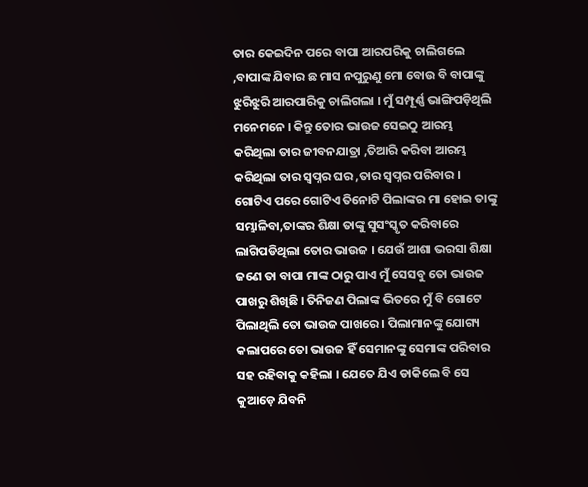ତାର କେଇଦିନ ପରେ ବାପା ଆରପରିକୁ ଚାଲିଗଲେ ,ବାପାଙ୍କ ଯିବାର ଛ ମାସ ନପୁରୁଣୁ ମୋ ବୋଉ ବି ବାପାଙ୍କୁ ଝୁରିଝୁରି ଆରପାରିକୁ ଚାଲିଗଲା । ମୁଁ ସମ୍ପୂର୍ଣ୍ଣ ଭାଙ୍ଗିପଡ଼ିଥିଲି ମନେମନେ । କିନ୍ତୁ ତୋର ଭାଉଜ ସେଇଠୁ ଆରମ୍ଭ କରିଥିଲା ତାର ଜୀବନଯାତ୍ରା ,ତିଆରି କରିବା ଆରମ୍ଭ କରିଥିଲା ତାର ସ୍ୱପ୍ନର ଘର ,ତାର ସ୍ୱପ୍ନର ପରିବାର । ଗୋଟିଏ ପରେ ଗୋଟିଏ ତିନୋଟି ପିଲାଙ୍କର ମା ହୋଇ ତାଙ୍କୁ ସମ୍ଭାଳିବା,ତାଙ୍କର ଶିକ୍ଷା ତାଙ୍କୁ ସୁସଂସ୍କୃତ କରିବାରେ ଲାଗିପଡିଥିଲା ତୋର ଭାଉଜ । ଯେଉଁ ଆଶା ଭରସା ଶିକ୍ଷା ଜଣେ ତା ବାପା ମାଙ୍କ ଠାରୁ ପାଏ ମୁଁ ସେସବୁ ତୋ ଭାଉଜ ପାଖରୁ ଶିଖିଛି । ତିନିଜଣ ପିଲାଙ୍କ ଭିତରେ ମୁଁ ବି ଗୋଟେ ପିଲାଥିଲି ତୋ ଭାଉଜ ପାଖରେ । ପିଲାମାନଙ୍କୁ ଯୋଗ୍ୟ କଲାପରେ ତୋ ଭାଉଜ ହିଁ ସେମାନଙ୍କୁ ସେମାଙ୍କ ପରିବାର ସହ ରହିବାକୁ କହିଲା । ଯେତେ ଯିଏ ଡାକିଲେ ବି ସେ କୁଆଡ଼େ ଯିବନି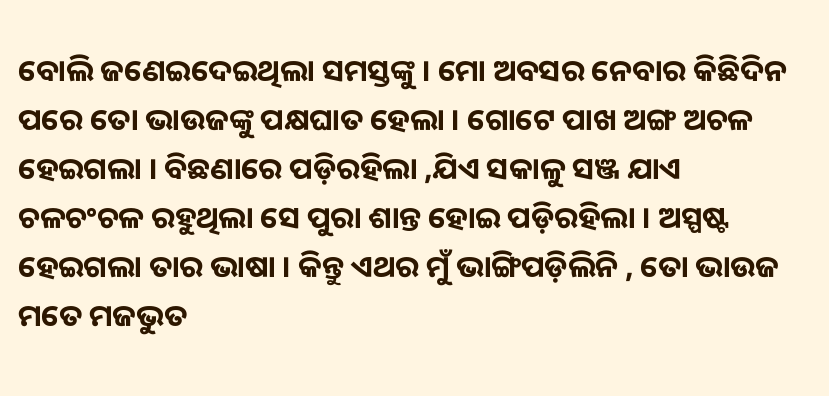ବୋଲି ଜଣେଇଦେଇଥିଲା ସମସ୍ତଙ୍କୁ । ମୋ ଅବସର ନେବାର କିଛିଦିନ ପରେ ତୋ ଭାଉଜଙ୍କୁ ପକ୍ଷଘାତ ହେଲା । ଗୋଟେ ପାଖ ଅଙ୍ଗ ଅଚଳ ହେଇଗଲା । ବିଛଣାରେ ପଡ଼ିରହିଲା ,ଯିଏ ସକାଳୁ ସଞ୍ଜ ଯାଏ ଚଳଚଂଚଳ ରହୁଥିଲା ସେ ପୁରା ଶାନ୍ତ ହୋଇ ପଡ଼ିରହିଲା । ଅସ୍ପଷ୍ଟ ହେଇଗଲା ତାର ଭାଷା । କିନ୍ତୁ ଏଥର ମୁଁ ଭାଙ୍ଗିପଡ଼ିଲିନି , ତୋ ଭାଉଜ ମତେ ମଜଭୁତ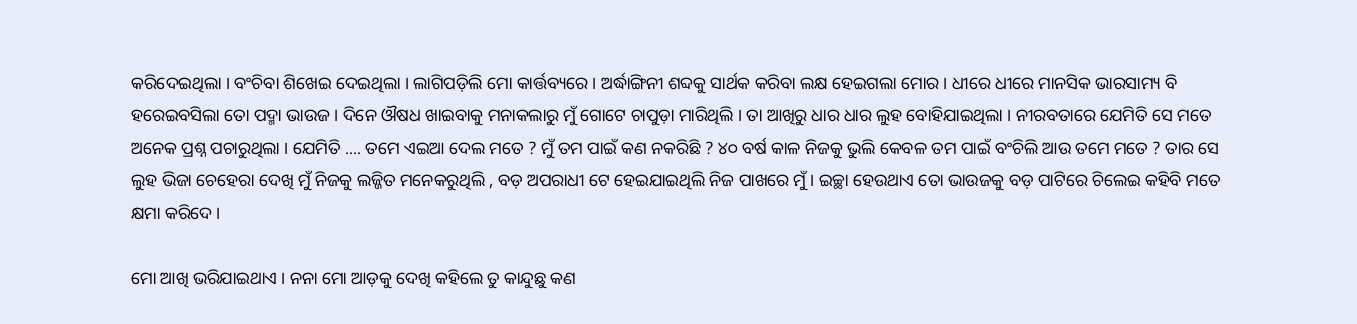କରିଦେଇଥିଲା । ବଂଚିବା ଶିଖେଇ ଦେଇଥିଲା । ଲାଗିପଡ଼ିଲି ମୋ କାର୍ତ୍ତବ୍ୟରେ । ଅର୍ଦ୍ଧାଙ୍ଗିନୀ ଶବ୍ଦକୁ ସାର୍ଥକ କରିବା ଲକ୍ଷ ହେଇଗଲା ମୋର । ଧୀରେ ଧୀରେ ମାନସିକ ଭାରସାମ୍ୟ ବି ହରେଇବସିଲା ତୋ ପଦ୍ମା ଭାଉଜ । ଦିନେ ଔଷଧ ଖାଇବାକୁ ମନାକଲାରୁ ମୁଁ ଗୋଟେ ଚାପୁଡ଼ା ମାରିଥିଲି । ତା ଆଖିରୁ ଧାର ଧାର ଲୁହ ବୋହିଯାଇଥିଲା । ନୀରବତାରେ ଯେମିତି ସେ ମତେ ଅନେକ ପ୍ରଶ୍ନ ପଚାରୁଥିଲା । ଯେମିତି .... ତମେ ଏଇଆ ଦେଲ ମତେ ? ମୁଁ ତମ ପାଇଁ କଣ ନକରିଛି ? ୪୦ ବର୍ଷ କାଳ ନିଜକୁ ଭୁଲି କେବଳ ତମ ପାଇଁ ବଂଚିଲି ଆଉ ତମେ ମତେ ? ତାର ସେ ଲୁହ ଭିଜା ଚେହେରା ଦେଖି ମୁଁ ନିଜକୁ ଲଜ୍ଜିତ ମନେକରୁଥିଲି , ବଡ଼ ଅପରାଧୀ ଟେ ହେଇଯାଇଥିଲି ନିଜ ପାଖରେ ମୁଁ । ଇଚ୍ଛା ହେଉଥାଏ ତୋ ଭାଉଜକୁ ବଡ଼ ପାଟିରେ ଚିଲେଇ କହିବି ମତେ କ୍ଷମା କରିଦେ ।

ମୋ ଆଖି ଭରିଯାଇଥାଏ । ନନା ମୋ ଆଡ଼କୁ ଦେଖି କହିଲେ ତୁ କାନ୍ଦୁଛୁ କଣ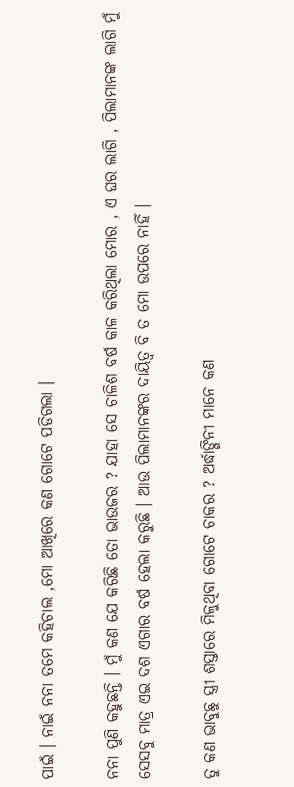ପାଇଁ । ନାଇଁ ନନା ତମେ କହିଚାଲ ,ମୋ ଆଖିରେ କଣ ଗୋଟେ ପଡିଗଲା ।

ନନା ପୁଣି କହୁଛନ୍ତି । ମୁଁ କଣ ଯେ କରିଛି ତୋ ଭାଉଜର ? ଯାହା ସେ ଚାଳିଶ ବର୍ଷ କାଳ କରିଥିଲା ମୋର , ଏ ଘର ଲାଗି , ପିଲାମାନଙ୍କ ଲାଗି ମୁଁ ସେସବୁ ମାତ୍ର ଏଇ ଦଶ ଏଗାର ବର୍ଷ ହେଲା କରୁଛି । ଆଉ ପିଲାମାନଙ୍କର ଦାୟିତ୍ୱ ବି ତ ମୋ ଉପରେ ନାହିଁ ।

ତୁ କଣ ଭାବୁଛୁ ସ୍ତ୍ରୀ ଶସ୍ତାରେ ମିଳୁଥିବା ଗୋଟେ ଚାକର ? ଅର୍ଦ୍ଧାଙ୍ଗିନୀ ମାନେ କଣ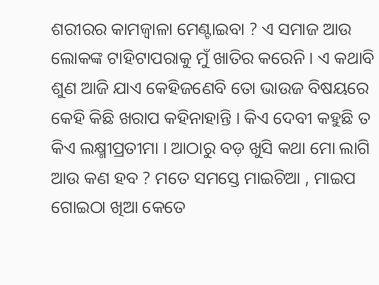ଶରୀରର କାମଜ୍ୱାଳା ମେଣ୍ଟାଇବା ? ଏ ସମାଜ ଆଉ ଲୋକଙ୍କ ଟାହିଟାପରାକୁ ମୁଁ ଖାତିର କରେନି । ଏ କଥାବି ଶୁଣ ଆଜି ଯାଏ କେହିଜଣେବି ତୋ ଭାଉଜ ବିଷୟରେ କେହି କିଛି ଖରାପ କହିନାହାନ୍ତି । କିଏ ଦେବୀ କହୁଛି ତ କିଏ ଲକ୍ଷ୍ମୀପ୍ରତୀମା । ଆଠାରୁ ବଡ଼ ଖୁସି କଥା ମୋ ଲାଗି ଆଉ କଣ ହବ ? ମତେ ସମସ୍ତେ ମାଇଚିଆ , ମାଇପ ଗୋଇଠା ଖିଆ କେତେ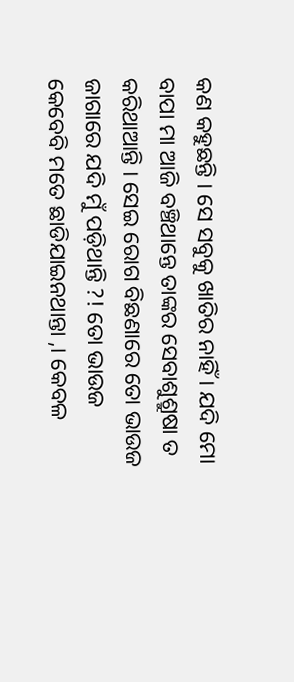କଣ କହୁଛନ୍ତି । ସେ ସବୁକୁ ଖାତିର ନାହିଁ । ଯଦି ମୋ ବାପା ମା ଆଜି ବଞ୍ଚିଥାନ୍ତେ ତାଙ୍କର ସେବାଶୁଶ୍ରୁଷା ତ କରିଥାଆନ୍ତି । ସେଇ ରୋଗ ବିଛଣାରେ ତୋ ଭାଉଜ ଜାଗାରେ ଯଦି ମୁଁ ପଡ଼ିଥାନ୍ତି ?! ତୋ ଭାଉଜ କେବେବି ମତେ ଛାଡିଯାଇନଥାନ୍ତା ,। କେବଳ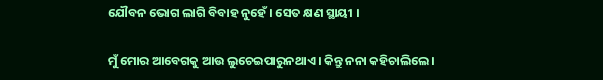ଯୌବନ ଭୋଗ ଲାଗି ବିବାହ ନୁହେଁ । ସେତ କ୍ଷଣ ସ୍ଥାୟୀ ।

ମୁଁ ମୋର ଆବେଗକୁ ଆଉ ଲୁଚେଇପାରୁନଥାଏ । କିନ୍ତୁ ନନା କହିଚାଲିଲେ ।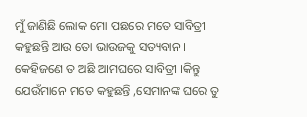ମୁଁ ଜାଣିଛି ଲୋକ ମୋ ପଛରେ ମତେ ସାବିତ୍ରୀ କହୁଛନ୍ତି ଆଉ ତୋ ଭାଉଜକୁ ସତ୍ୟବାନ । କେହିଜଣେ ତ ଅଛି ଆମଘରେ ସାବିତ୍ରୀ ।କିନ୍ତୁ ଯେଉଁମାନେ ମତେ କହୁଛନ୍ତି ,ସେମାନଙ୍କ ଘରେ ତୁ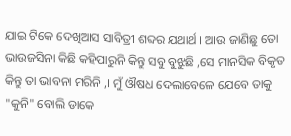ଯାଇ ଟିକେ ଦେଖିଆସ ସାବିତ୍ରୀ ଶବ୍ଦର ଯଥାର୍ଥ । ଆଉ ଜାଣିଛୁ ତୋ ଭାଉଜସିନା କିଛି କହିପାରୁନି କିନ୍ତୁ ସବୁ ବୁଝୁଛି ,ସେ ମାନସିକ ବିକୃତ କିନ୍ତୁ ତା ଭାବନା ମରିନି ,। ମୁଁ ଔଷଧ ଦେଲାବେଳେ ଯେବେ ତାକୁ "କୁନି" ବୋଲି ଡାକେ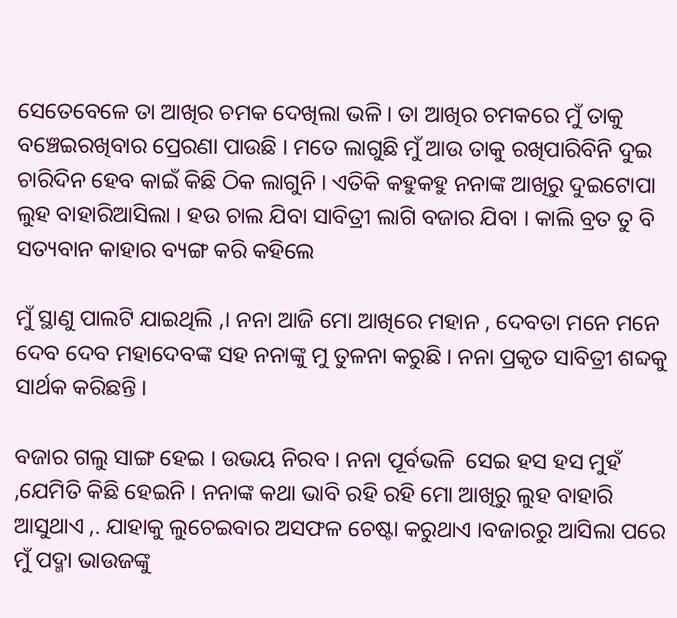ସେତେବେଳେ ତା ଆଖିର ଚମକ ଦେଖିଲା ଭଳି । ତା ଆଖିର ଚମକରେ ମୁଁ ତାକୁ ବଞ୍ଚେଇରଖିବାର ପ୍ରେରଣା ପାଉଛି । ମତେ ଲାଗୁଛି ମୁଁ ଆଉ ତାକୁ ରଖିପାରିବିନି ଦୁଇ ଚାରିଦିନ ହେବ କାଇଁ କିଛି ଠିକ ଲାଗୁନି । ଏତିକି କହୁକହୁ ନନାଙ୍କ ଆଖିରୁ ଦୁଇଟୋପା ଲୁହ ବାହାରିଆସିଲା । ହଉ ଚାଲ ଯିବା ସାବିତ୍ରୀ ଲାଗି ବଜାର ଯିବା । କାଲି ବ୍ରତ ତୁ ବି ସତ୍ୟବାନ କାହାର ବ୍ୟଙ୍ଗ କରି କହିଲେ

ମୁଁ ସ୍ଥାଣୁ ପାଲଟି ଯାଇଥିଲି ,। ନନା ଆଜି ମୋ ଆଖିରେ ମହାନ , ଦେବତା ମନେ ମନେ ଦେବ ଦେବ ମହାଦେବଙ୍କ ସହ ନନାଙ୍କୁ ମୁ ତୁଳନା କରୁଛି । ନନା ପ୍ରକୃତ ସାବିତ୍ରୀ ଶବ୍ଦକୁ ସାର୍ଥକ କରିଛନ୍ତି ।

ବଜାର ଗଲୁ ସାଙ୍ଗ ହେଇ । ଉଭୟ ନିରବ । ନନା ପୂର୍ବଭଳି  ସେଇ ହସ ହସ ମୁହଁ ,ଯେମିତି କିଛି ହେଇନି । ନନାଙ୍କ କଥା ଭାବି ରହି ରହି ମୋ ଆଖିରୁ ଲୁହ ବାହାରି ଆସୁଥାଏ ,. ଯାହାକୁ ଲୁଚେଇବାର ଅସଫଳ ଚେଷ୍ଟା କରୁଥାଏ ।ବଜାରରୁ ଆସିଲା ପରେ ମୁଁ ପଦ୍ମା ଭାଉଜଙ୍କୁ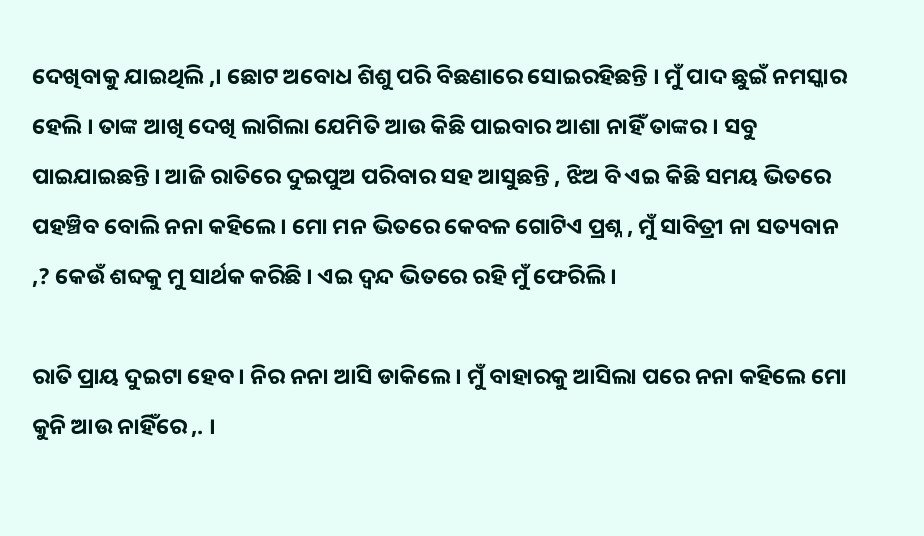ଦେଖିବାକୁ ଯାଇଥିଲି ,। ଛୋଟ ଅବୋଧ ଶିଶୁ ପରି ବିଛଣାରେ ସୋଇରହିଛନ୍ତି । ମୁଁ ପାଦ ଛୁଇଁ ନମସ୍କାର ହେଲି । ତାଙ୍କ ଆଖି ଦେଖି ଲାଗିଲା ଯେମିତି ଆଉ କିଛି ପାଇବାର ଆଶା ନାହିଁ ତାଙ୍କର । ସବୁ ପାଇଯାଇଛନ୍ତି । ଆଜି ରାତିରେ ଦୁଇପୁଅ ପରିବାର ସହ ଆସୁଛନ୍ତି , ଝିଅ ବି ଏଇ କିଛି ସମୟ ଭିତରେ ପହଞ୍ଚିବ ବୋଲି ନନା କହିଲେ । ମୋ ମନ ଭିତରେ କେବଳ ଗୋଟିଏ ପ୍ରଶ୍ନ , ମୁଁ ସାବିତ୍ରୀ ନା ସତ୍ୟବାନ ,? କେଉଁ ଶବ୍ଦକୁ ମୁ ସାର୍ଥକ କରିଛି । ଏଇ ଦ୍ଵନ୍ଦ ଭିତରେ ରହି ମୁଁ ଫେରିଲି ।

ରାତି ପ୍ରାୟ ଦୁଇଟା ହେବ । ନିର ନନା ଆସି ଡାକିଲେ । ମୁଁ ବାହାରକୁ ଆସିଲା ପରେ ନନା କହିଲେ ମୋ କୁନି ଆଉ ନାହିଁରେ ,. ।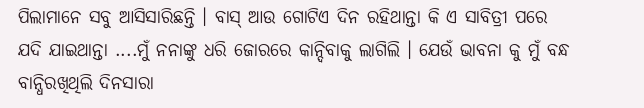ପିଲାମାନେ ସବୁ ଆସିସାରିଛନ୍ତି । ବାସ୍ ଆଉ ଗୋଟିଏ ଦିନ ରହିଥାନ୍ତା କି ଏ ସାବିତ୍ରୀ ପରେ ଯଦି ଯାଇଥାନ୍ତା ....ମୁଁ ନନାଙ୍କୁ ଧରି ଜୋରରେ କାନ୍ଦିବାକୁ ଲାଗିଲି । ଯେଉଁ ଭାବନା କୁ ମୁଁ ବନ୍ଧ ବାନ୍ଧିରଖିଥିଲି ଦିନସାରା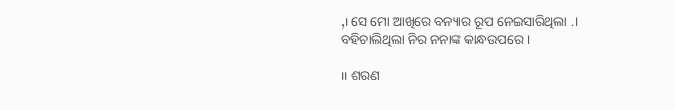,। ସେ ମୋ ଆଖିରେ ବନ୍ୟାର ରୂପ ନେଇସାରିଥିଲା .। ବହିଚାଲିଥିଲା ନିର ନନାଙ୍କ କାନ୍ଧଉପରେ ।

।। ଶରଣ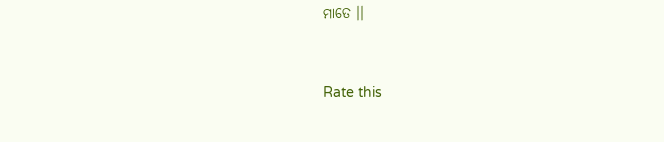ମାତେ ।।


Rate this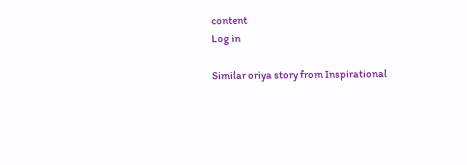content
Log in

Similar oriya story from Inspirational